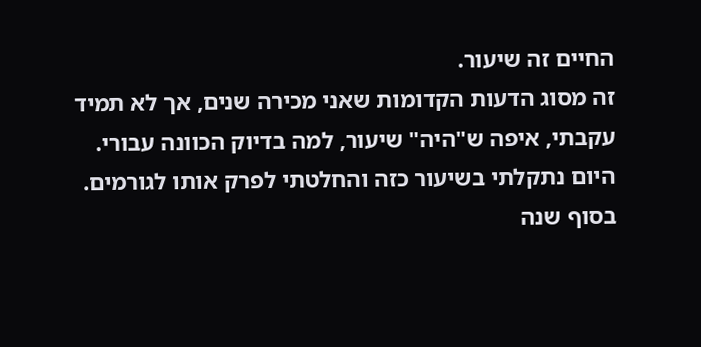החיים זה שיעור.
זה מסוג הדעות הקדומות שאני מכירה שנים, אך לא תמיד עקבתי, איפה ש"היה" שיעור, למה בדיוק הכוונה עבורי.
היום נתקלתי בשיעור כזה והחלטתי לפרק אותו לגורמים.
בסוף שנה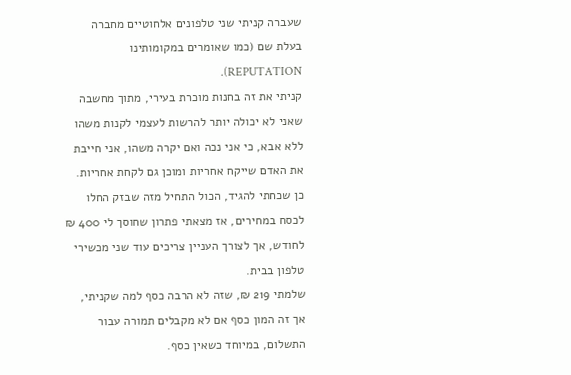שעברה קניתי שני טלפונים אלחוטיים מחברה בעלת שם (כמו שאומרים במקומותינו REPUTATION).
קניתי את זה בחנות מוכרת בעירי, מתוך מחשבה שאני לא יכולה יותר להרשות לעצמי לקנות משהו ללא אבא, כי אני נכה ואם יקרה משהו, אני חייבת את האדם שייקח אחריות ומוכן גם לקחת אחריות.
כן שכחתי להגיד, הכול התחיל מזה שבזק החלו לכסח במחירים, אז מצאתי פתרון שחוסך לי 400 ₪ לחודש, אך לצורך העניין צריכים עוד שני מכשירי טלפון בבית.
שלמתי 219 ₪, שזה לא הרבה כסף למה שקניתי, אך זה המון כסף אם לא מקבלים תמורה עבור התשלום, במיוחד כשאין כסף.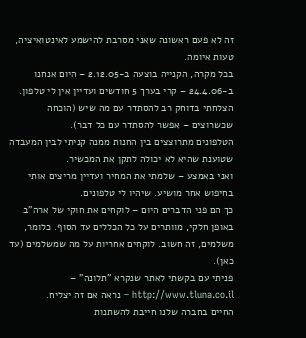זה לא פעם ראשונה שאני מסרבת להישמע לאינטואיציה, טעות איומה.
בכל מקרה, הקנייה בוצעה ב-2.12.05 – היום אנחנו ב-24.4.06 – קרי בערך 5 חודשים ועדיין אין לי טלפון.
הצלחתי בדוחק רב להסתדר עם מה שיש (הוכחה שכשרוצים – אפשר להסתדר עם כל דבר).
הטלפונים מתרוצצים בין החנות ממנה קניתי לבין המעבדה שטוענת שהיא לא יכולה לתקן את המכשיר.
ואני באמצע – שלמתי את המחיר ועדיין מריצים אותי בחיפוש אחר מושיע. שיהיו לי טלפונים.
כך הם פני הדברים היום – לוקחים את חוקי של ארה"ב באופן חלקי, מוותרים על כל הכללים עד הסוף. כלומר, משלמים, זה חשוב. לוקחים אחריות על מה שמשלמים (עד כאן).
פניתי עם בקשתי לאתר שנקרא "תלונה" – http://www.tluna.co.il – נראה אם זה יצליח.
החיים בחברה שלנו חייבת להשתנות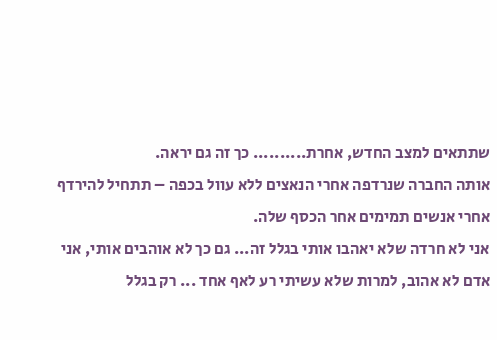שתתאים למצב החדש, אחרת.......... כך זה גם יראה.
אותה החברה שנרדפה אחרי הנאצים ללא עוול בכפה – תתחיל להירדף אחרי אנשים תמימים אחר הכסף שלה.
אני לא חרדה שלא יאהבו אותי בגלל זה... גם כך לא אוהבים אותי, אני אדם לא אהוב, למרות שלא עשיתי רע לאף אחד ... רק בגלל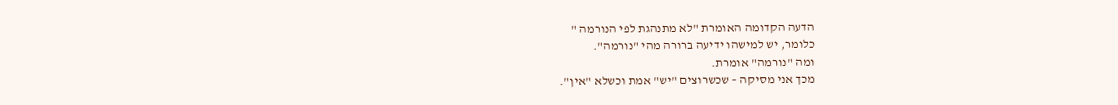הדעה הקדומה האומרת "לא מתנהגת לפי הנורמה "
כלומר, יש למישהו ידיעה ברורה מהי "נורמה".
ומה "נורמה" אומרת.
מכך אני מסיקה – שכשרוצים "יש" אמת וכשלא "אין".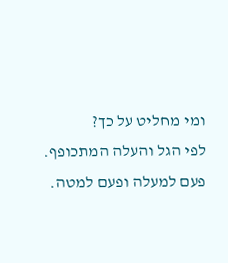ומי מחליט על כך?
לפי הגל והעלה המתכופף.
פעם למעלה ופעם למטה.